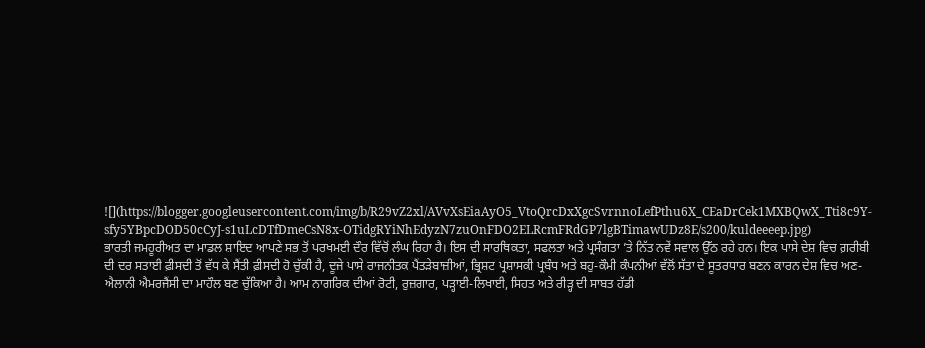![](https://blogger.googleusercontent.com/img/b/R29vZ2xl/AVvXsEiaAyO5_VtoQrcDxXgcSvrnnoLefPthu6X_CEaDrCek1MXBQwX_Tti8c9Y-sfy5YBpcDOD50cCyJ-s1uLcDTfDmeCsN8x-OTidgRYiNhEdyzN7zuOnFDO2ELRcmFRdGP7lgBTimawUDz8E/s200/kuldeeeep.jpg)
ਭਾਰਤੀ ਜਮਹੂਰੀਅਤ ਦਾ ਮਾਡਲ ਸ਼ਾਇਦ ਆਪਣੇ ਸਭ ਤੋਂ ਪਰਖਮਈ ਦੌਰ ਵਿੱਚੋਂ ਲੰਘ ਰਿਹਾ ਹੈ। ਇਸ ਦੀ ਸਾਰਥਿਕਤਾ, ਸਫਲਤਾ ਅਤੇ ਪ੍ਰਸੰਗਤਾ ’ਤੇ ਨਿੱਤ ਨਵੇਂ ਸਵਾਲ ਉੱਠ ਰਹੇ ਹਨ। ਇਕ ਪਾਸੇ ਦੇਸ਼ ਵਿਚ ਗ਼ਰੀਬੀ ਦੀ ਦਰ ਸਤਾਈ ਫ਼ੀਸਦੀ ਤੋਂ ਵੱਧ ਕੇ ਸੈਂਤੀ ਫ਼ੀਸਦੀ ਹੋ ਚੁੱਕੀ ਹੈ, ਦੂਜੇ ਪਾਸੇ ਰਾਜਨੀਤਕ ਪੈਂਤੜੇਬਾਜ਼ੀਆਂ, ਭ੍ਰਿਸ਼ਟ ਪ੍ਰਸ਼ਾਸਕੀ ਪ੍ਰਬੰਧ ਅਤੇ ਬਹੁ-ਕੌਮੀ ਕੰਪਨੀਆਂ ਵੱਲੋਂ ਸੱਤਾ ਦੇ ਸੂਤਰਧਾਰ ਬਣਨ ਕਾਰਨ ਦੇਸ਼ ਵਿਚ ਅਣ-ਐਲਾਨੀ ਐਮਰਜੈਂਸੀ ਦਾ ਮਾਹੌਲ ਬਣ ਚੁੱਕਿਆ ਹੈ। ਆਮ ਨਾਗਰਿਕ ਦੀਆਂ ਰੋਟੀ, ਰੁਜ਼ਗਾਰ, ਪੜ੍ਹਾਈ-ਲਿਖਾਈ, ਸਿਹਤ ਅਤੇ ਰੀੜ੍ਹ ਦੀ ਸਾਬਤ ਹੱਡੀ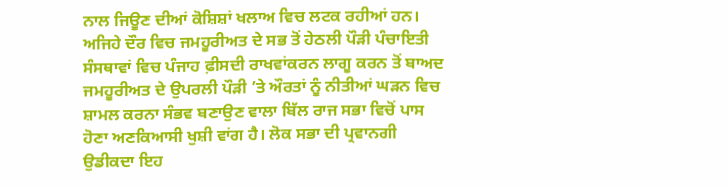ਨਾਲ ਜਿਊਣ ਦੀਆਂ ਕੋਸ਼ਿਸ਼ਾਂ ਖਲਾਅ ਵਿਚ ਲਟਕ ਰਹੀਆਂ ਹਨ। ਅਜਿਹੇ ਦੌਰ ਵਿਚ ਜਮਹੂਰੀਅਤ ਦੇ ਸਭ ਤੋਂ ਹੇਠਲੀ ਪੌੜੀ ਪੰਚਾਇਤੀ ਸੰਸਥਾਵਾਂ ਵਿਚ ਪੰਜਾਹ ਫ਼ੀਸਦੀ ਰਾਖਵਾਂਕਰਨ ਲਾਗੂ ਕਰਨ ਤੋਂ ਬਾਅਦ ਜਮਹੂਰੀਅਤ ਦੇ ਉਪਰਲੀ ਪੌੜੀ ’ਤੇ ਔਰਤਾਂ ਨੂੰ ਨੀਤੀਆਂ ਘੜਨ ਵਿਚ ਸ਼ਾਮਲ ਕਰਨਾ ਸੰਭਵ ਬਣਾਉਣ ਵਾਲਾ ਬਿੱਲ ਰਾਜ ਸਭਾ ਵਿਚੋਂ ਪਾਸ ਹੋਣਾ ਅਣਕਿਆਸੀ ਖੁਸ਼ੀ ਵਾਂਗ ਹੈ। ਲੋਕ ਸਭਾ ਦੀ ਪ੍ਰਵਾਨਗੀ ਉਡੀਕਦਾ ਇਹ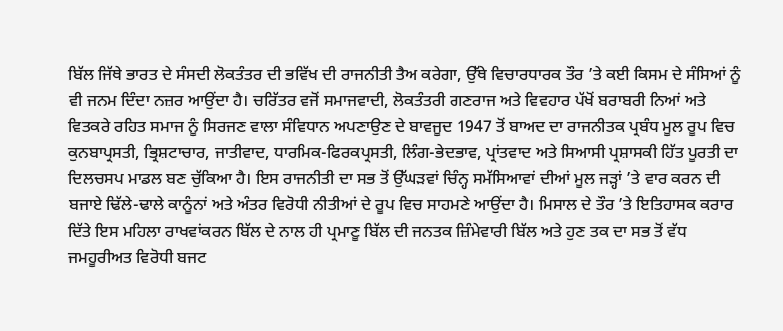ਬਿੱਲ ਜਿੱਥੇ ਭਾਰਤ ਦੇ ਸੰਸਦੀ ਲੋਕਤੰਤਰ ਦੀ ਭਵਿੱਖ ਦੀ ਰਾਜਨੀਤੀ ਤੈਅ ਕਰੇਗਾ, ਉੱਥੇ ਵਿਚਾਰਧਾਰਕ ਤੌਰ ’ਤੇ ਕਈ ਕਿਸਮ ਦੇ ਸੰਸਿਆਂ ਨੂੰ ਵੀ ਜਨਮ ਦਿੰਦਾ ਨਜ਼ਰ ਆਉਂਦਾ ਹੈ। ਚਰਿੱਤਰ ਵਜੋਂ ਸਮਾਜਵਾਦੀ, ਲੋਕਤੰਤਰੀ ਗਣਰਾਜ ਅਤੇ ਵਿਵਹਾਰ ਪੱਖੋਂ ਬਰਾਬਰੀ ਨਿਆਂ ਅਤੇ ਵਿਤਕਰੇ ਰਹਿਤ ਸਮਾਜ ਨੂੰ ਸਿਰਜਣ ਵਾਲਾ ਸੰਵਿਧਾਨ ਅਪਣਾਉਣ ਦੇ ਬਾਵਜੂਦ 1947 ਤੋਂ ਬਾਅਦ ਦਾ ਰਾਜਨੀਤਕ ਪ੍ਰਬੰਧ ਮੂਲ ਰੂਪ ਵਿਚ ਕੁਨਬਾਪ੍ਰਸਤੀ, ਭ੍ਰਿਸ਼ਟਾਚਾਰ, ਜਾਤੀਵਾਦ, ਧਾਰਮਿਕ-ਫਿਰਕਪ੍ਰਸਤੀ, ਲਿੰਗ-ਭੇਦਭਾਵ, ਪ੍ਰਾਂਤਵਾਦ ਅਤੇ ਸਿਆਸੀ ਪ੍ਰਸ਼ਾਸਕੀ ਹਿੱਤ ਪੂਰਤੀ ਦਾ ਦਿਲਚਸਪ ਮਾਡਲ ਬਣ ਚੁੱਕਿਆ ਹੈ। ਇਸ ਰਾਜਨੀਤੀ ਦਾ ਸਭ ਤੋਂ ਉੱਘੜਵਾਂ ਚਿੰਨ੍ਹ ਸਮੱਸਿਆਵਾਂ ਦੀਆਂ ਮੂਲ ਜੜ੍ਹਾਂ ’ਤੇ ਵਾਰ ਕਰਨ ਦੀ ਬਜਾਏ ਢਿੱਲੇ-ਢਾਲੇ ਕਾਨੂੰਨਾਂ ਅਤੇ ਅੰਤਰ ਵਿਰੋਧੀ ਨੀਤੀਆਂ ਦੇ ਰੂਪ ਵਿਚ ਸਾਹਮਣੇ ਆਉਂਦਾ ਹੈ। ਮਿਸਾਲ ਦੇ ਤੌਰ ’ਤੇ ਇਤਿਹਾਸਕ ਕਰਾਰ ਦਿੱਤੇ ਇਸ ਮਹਿਲਾ ਰਾਖਵਾਂਕਰਨ ਬਿੱਲ ਦੇ ਨਾਲ ਹੀ ਪ੍ਰਮਾਣੂ ਬਿੱਲ ਦੀ ਜਨਤਕ ਜ਼ਿੰਮੇਵਾਰੀ ਬਿੱਲ ਅਤੇ ਹੁਣ ਤਕ ਦਾ ਸਭ ਤੋਂ ਵੱਧ ਜਮਹੂਰੀਅਤ ਵਿਰੋਧੀ ਬਜਟ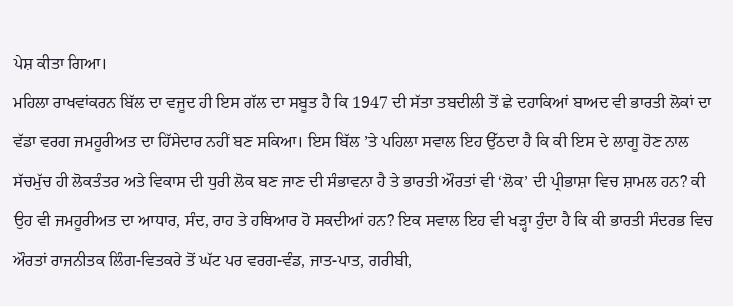ਪੇਸ਼ ਕੀਤਾ ਗਿਆ।
ਮਹਿਲਾ ਰਾਖਵਾਂਕਰਨ ਬਿੱਲ ਦਾ ਵਜੂਦ ਹੀ ਇਸ ਗੱਲ ਦਾ ਸਬੂਤ ਹੈ ਕਿ 1947 ਦੀ ਸੱਤਾ ਤਬਦੀਲੀ ਤੋਂ ਛੇ ਦਹਾਕਿਆਂ ਬਾਅਦ ਵੀ ਭਾਰਤੀ ਲੋਕਾਂ ਦਾ ਵੱਡਾ ਵਰਗ ਜਮਹੂਰੀਅਤ ਦਾ ਹਿੱਸੇਦਾਰ ਨਹੀਂ ਬਣ ਸਕਿਆ। ਇਸ ਬਿੱਲ ’ਤੇ ਪਹਿਲਾ ਸਵਾਲ ਇਹ ਉੱਠਦਾ ਹੈ ਕਿ ਕੀ ਇਸ ਦੇ ਲਾਗੂ ਹੋਣ ਨਾਲ ਸੱਚਮੁੱਚ ਹੀ ਲੋਕਤੰਤਰ ਅਤੇ ਵਿਕਾਸ ਦੀ ਧੁਰੀ ਲੋਕ ਬਣ ਜਾਣ ਦੀ ਸੰਭਾਵਨਾ ਹੈ ਤੇ ਭਾਰਤੀ ਔਰਤਾਂ ਵੀ ‘ਲੋਕ’ ਦੀ ਪ੍ਰੀਭਾਸ਼ਾ ਵਿਚ ਸ਼ਾਮਲ ਹਨ? ਕੀ ਉਹ ਵੀ ਜਮਹੂਰੀਅਤ ਦਾ ਆਧਾਰ, ਸੰਦ, ਰਾਹ ਤੇ ਹਥਿਆਰ ਹੋ ਸਕਦੀਆਂ ਹਨ? ਇਕ ਸਵਾਲ ਇਹ ਵੀ ਖੜ੍ਹਾ ਹੁੰਦਾ ਹੈ ਕਿ ਕੀ ਭਾਰਤੀ ਸੰਦਰਭ ਵਿਚ ਔਰਤਾਂ ਰਾਜਨੀਤਕ ਲਿੰਗ-ਵਿਤਕਰੇ ਤੋਂ ਘੱਟ ਪਰ ਵਰਗ-ਵੰਡ, ਜਾਤ-ਪਾਤ, ਗਰੀਬੀ,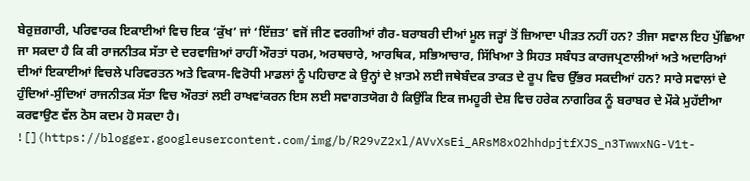ਬੇਰੁਜ਼ਗਾਰੀ, ਪਰਿਵਾਰਕ ਇਕਾਈਆਂ ਵਿਚ ਇਕ ‘ਕੁੱਖ’ ਜਾਂ ‘ਇੱਜ਼ਤ’ ਵਜੋਂ ਜੀਣ ਵਰਗੀਆਂ ਗੈਰ-ਬਰਾਬਰੀ ਦੀਆਂ ਮੂਲ ਜੜ੍ਹਾਂ ਤੋਂ ਜ਼ਿਆਦਾ ਪੀੜਤ ਨਹੀਂ ਹਨ? ਤੀਜਾ ਸਵਾਲ ਇਹ ਪੁੱਛਿਆ ਜਾ ਸਕਦਾ ਹੈ ਕਿ ਕੀ ਰਾਜਨੀਤਕ ਸੱਤਾ ਦੇ ਦਰਵਾਜ਼ਿਆਂ ਰਾਹੀਂ ਔਰਤਾਂ ਧਰਮ, ਅਰਥਚਾਰੇ, ਆਰਥਿਕ, ਸਭਿਆਚਾਰ, ਸਿੱਖਿਆ ਤੇ ਸਿਹਤ ਸਬੰਧਤ ਕਾਰਜਪ੍ਰਣਾਲੀਆਂ ਅਤੇ ਅਦਾਰਿਆਂ ਦੀਆਂ ਇਕਾਈਆਂ ਵਿਚਲੇ ਪਰਿਵਰਤਨ ਅਤੇ ਵਿਕਾਸ-ਵਿਰੋਧੀ ਮਾਡਲਾਂ ਨੂੰ ਪਹਿਚਾਣ ਕੇ ਉਨ੍ਹਾਂ ਦੇ ਖ਼ਾਤਮੇ ਲਈ ਜਥੇਬੰਦਕ ਤਾਕਤ ਦੇ ਰੂਪ ਵਿਚ ਉੱਭਰ ਸਕਦੀਆਂ ਹਨ? ਸਾਰੇ ਸਵਾਲਾਂ ਦੇ ਹੁੰਦਿਆਂ-ਸੁੰਦਿਆਂ ਰਾਜਨੀਤਕ ਸੱਤਾ ਵਿਚ ਔਰਤਾਂ ਲਈ ਰਾਖਵਾਂਕਰਨ ਇਸ ਲਈ ਸਵਾਗਤਯੋਗ ਹੈ ਕਿਉਂਕਿ ਇਕ ਜਮਹੂਰੀ ਦੇਸ਼ ਵਿਚ ਹਰੇਕ ਨਾਗਰਿਕ ਨੂੰ ਬਰਾਬਰ ਦੇ ਮੌਕੇ ਮੁਹੱਈਆ ਕਰਵਾਉਣ ਵੱਲ ਠੋਸ ਕਦਮ ਹੋ ਸਕਦਾ ਹੈ।
![](https://blogger.googleusercontent.com/img/b/R29vZ2xl/AVvXsEi_ARsM8xO2hhdpjtfXJS_n3TwwxNG-V1t-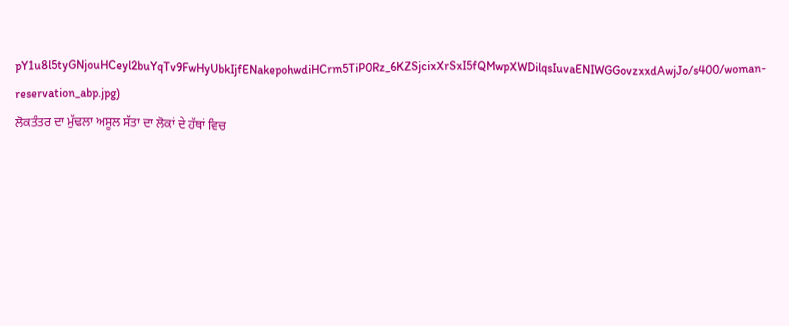pY1u8l5tyGNjouHCeyl2buYqTv9FwHyUbkIjfENakepohwdiHCrm5TiP0Rz_6KZSjcixXrSxI5fQMwpXWDilqsIuvaENIWGGovzxxdAwjJo/s400/woman-reservation_abp.jpg)
ਲੋਕਤੰਤਰ ਦਾ ਮੁੱਢਲਾ ਅਸੂਲ ਸੱਤਾ ਦਾ ਲੋਕਾਂ ਦੇ ਹੱਥਾਂ ਵਿਚ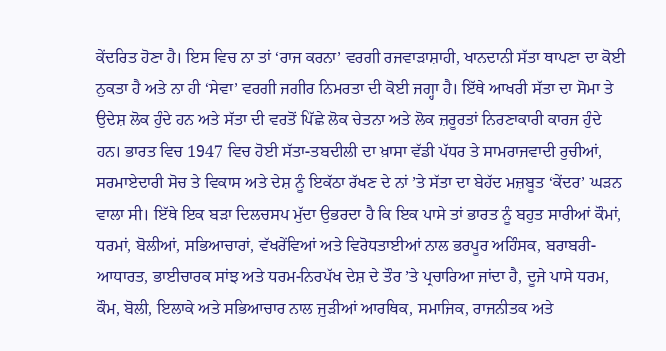ਕੇਂਦਰਿਤ ਹੋਣਾ ਹੈ। ਇਸ ਵਿਚ ਨਾ ਤਾਂ ‘ਰਾਜ ਕਰਨਾ’ ਵਰਗੀ ਰਜਵਾੜਾਸ਼ਾਹੀ, ਖਾਨਦਾਨੀ ਸੱਤਾ ਥਾਪਣਾ ਦਾ ਕੋਈ ਨੁਕਤਾ ਹੈ ਅਤੇ ਨਾ ਹੀ ‘ਸੇਵਾ’ ਵਰਗੀ ਜਗੀਰ ਨਿਮਰਤਾ ਦੀ ਕੋਈ ਜਗ੍ਹਾ ਹੈ। ਇੱਥੇ ਆਖਰੀ ਸੱਤਾ ਦਾ ਸੋਮਾ ਤੇ ਉਦੇਸ਼ ਲੋਕ ਹੁੰਦੇ ਹਨ ਅਤੇ ਸੱਤਾ ਦੀ ਵਰਤੋਂ ਪਿੱਛੇ ਲੋਕ ਚੇਤਨਾ ਅਤੇ ਲੋਕ ਜ਼ਰੂਰਤਾਂ ਨਿਰਣਾਕਾਰੀ ਕਾਰਜ ਹੁੰਦੇ ਹਨ। ਭਾਰਤ ਵਿਚ 1947 ਵਿਚ ਹੋਈ ਸੱਤਾ-ਤਬਦੀਲੀ ਦਾ ਖ਼ਾਸਾ ਵੱਡੀ ਪੱਧਰ ਤੇ ਸਾਮਰਾਜਵਾਦੀ ਰੁਚੀਆਂ, ਸਰਮਾਏਦਾਰੀ ਸੋਚ ਤੇ ਵਿਕਾਸ ਅਤੇ ਦੇਸ਼ ਨੂੰ ਇਕੱਠਾ ਰੱਖਣ ਦੇ ਨਾਂ ’ਤੇ ਸੱਤਾ ਦਾ ਬੇਹੱਦ ਮਜ਼ਬੂਤ ‘ਕੇਂਦਰ’ ਘੜਨ ਵਾਲਾ ਸੀ। ਇੱਥੇ ਇਕ ਬੜਾ ਦਿਲਚਸਪ ਮੁੱਦਾ ਉਭਰਦਾ ਹੈ ਕਿ ਇਕ ਪਾਸੇ ਤਾਂ ਭਾਰਤ ਨੂੰ ਬਹੁਤ ਸਾਰੀਆਂ ਕੌਮਾਂ, ਧਰਮਾਂ, ਬੋਲੀਆਂ, ਸਭਿਆਚਾਰਾਂ, ਵੱਖਰੇਂਵਿਆਂ ਅਤੇ ਵਿਰੋਧਤਾਈਆਂ ਨਾਲ ਭਰਪੂਰ ਅਹਿੰਸਕ, ਬਰਾਬਰੀ-ਆਧਾਰਤ, ਭਾਈਚਾਰਕ ਸਾਂਝ ਅਤੇ ਧਰਮ-ਨਿਰਪੱਖ ਦੇਸ਼ ਦੇ ਤੌਰ ’ਤੇ ਪ੍ਰਚਾਰਿਆ ਜਾਂਦਾ ਹੈ, ਦੂਜੇ ਪਾਸੇ ਧਰਮ, ਕੌਮ, ਬੋਲੀ, ਇਲਾਕੇ ਅਤੇ ਸਭਿਆਚਾਰ ਨਾਲ ਜੁੜੀਆਂ ਆਰਥਿਕ, ਸਮਾਜਿਕ, ਰਾਜਨੀਤਕ ਅਤੇ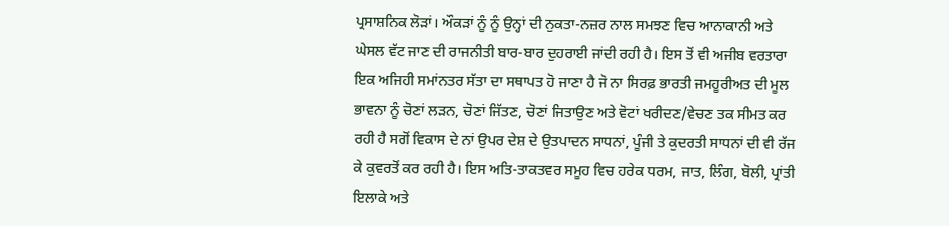ਪ੍ਰਸਾਸ਼ਨਿਕ ਲੋੜਾਂ। ਔਕੜਾਂ ਨੂੰ ਨੂੰ ਉਨ੍ਹਾਂ ਦੀ ਨੁਕਤਾ-ਨਜ਼ਰ ਨਾਲ ਸਮਝਣ ਵਿਚ ਆਨਾਕਾਨੀ ਅਤੇ ਘੇਸਲ ਵੱਟ ਜਾਣ ਦੀ ਰਾਜਨੀਤੀ ਬਾਰ-ਬਾਰ ਦੁਹਰਾਈ ਜਾਂਦੀ ਰਹੀ ਹੈ। ਇਸ ਤੋਂ ਵੀ ਅਜੀਬ ਵਰਤਾਰਾ ਇਕ ਅਜਿਹੀ ਸਮਾਂਨਤਰ ਸੱਤਾ ਦਾ ਸਥਾਪਤ ਹੋ ਜਾਣਾ ਹੈ ਜੋ ਨਾ ਸਿਰਫ਼ ਭਾਰਤੀ ਜਮਹੂਰੀਅਤ ਦੀ ਮੂਲ ਭਾਵਨਾ ਨੂੰ ਚੋਣਾਂ ਲੜਨ, ਚੋਣਾਂ ਜਿੱਤਣ, ਚੋਣਾਂ ਜਿਤਾਉਣ ਅਤੇ ਵੋਟਾਂ ਖਰੀਦਣ/ਵੇਚਣ ਤਕ ਸੀਮਤ ਕਰ ਰਹੀ ਹੈ ਸਗੋਂ ਵਿਕਾਸ ਦੇ ਨਾਂ ਉਪਰ ਦੇਸ਼ ਦੇ ਉਤਪਾਦਨ ਸਾਧਨਾਂ, ਪੂੰਜੀ ਤੇ ਕੁਦਰਤੀ ਸਾਧਨਾਂ ਦੀ ਵੀ ਰੱਜ ਕੇ ਕੁਵਰਤੋਂ ਕਰ ਰਹੀ ਹੈ। ਇਸ ਅਤਿ-ਤਾਕਤਵਰ ਸਮੂਹ ਵਿਚ ਹਰੇਕ ਧਰਮ, ਜਾਤ, ਲਿੰਗ, ਬੋਲੀ, ਪ੍ਰਾਂਤੀ ਇਲਾਕੇ ਅਤੇ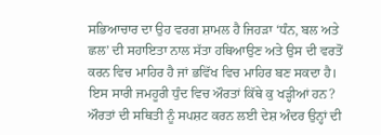ਸਭਿਆਚਾਰ ਦਾ ਉਹ ਵਰਗ ਸ਼ਾਮਲ ਹੈ ਜਿਹੜਾ ‘ਧੰਨ, ਬਲ ਅਤੇ ਛਲ’ ਦੀ ਸਹਾਇਤਾ ਨਾਲ ਸੱਤਾ ਹਥਿਆਉਣ ਅਤੇ ਉਸ ਦੀ ਵਰਤੋਂ ਕਰਨ ਵਿਚ ਮਾਹਿਰ ਹੈ ਜਾਂ ਭਵਿੱਖ ਵਿਚ ਮਾਹਿਰ ਬਣ ਸਕਦਾ ਹੈ। ਇਸ ਸਾਰੀ ਜਮਹੂਰੀ ਧੁੰਦ ਵਿਚ ਔਰਤਾਂ ਕਿੱਥੇ ਕੁ ਖੜ੍ਹੀਆਂ ਹਨ?
ਔਰਤਾਂ ਦੀ ਸਥਿਤੀ ਨੂੰ ਸਪਸ਼ਟ ਕਰਨ ਲਈ ਦੇਸ਼ ਅੰਦਰ ਉਨ੍ਹਾਂ ਦੀ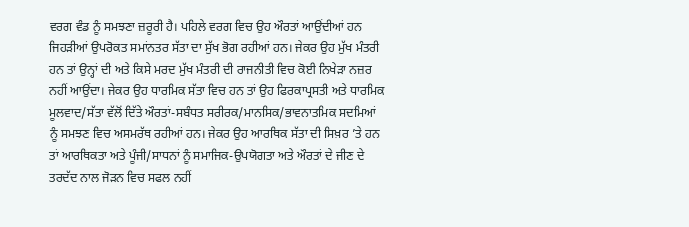ਵਰਗ ਵੰਡ ਨੂੰ ਸਮਝਣਾ ਜ਼ਰੂਰੀ ਹੈ। ਪਹਿਲੇ ਵਰਗ ਵਿਚ ਉਹ ਔਰਤਾਂ ਆਉਂਦੀਆਂ ਹਨ ਜਿਹੜੀਆਂ ਉਪਰੋਕਤ ਸਮਾਂਨਤਰ ਸੱਤਾ ਦਾ ਸੁੱਖ ਭੋਗ ਰਹੀਆਂ ਹਨ। ਜੇਕਰ ਉਹ ਮੁੱਖ ਮੰਤਰੀ ਹਨ ਤਾਂ ਉਨ੍ਹਾਂ ਦੀ ਅਤੇ ਕਿਸੇ ਮਰਦ ਮੁੱਖ ਮੰਤਰੀ ਦੀ ਰਾਜਨੀਤੀ ਵਿਚ ਕੋਈ ਨਿਖੇੜਾ ਨਜ਼ਰ ਨਹੀਂ ਆਉਂਦਾ। ਜੇਕਰ ਉਹ ਧਾਰਮਿਕ ਸੱਤਾ ਵਿਚ ਹਨ ਤਾਂ ਉਹ ਫਿਰਕਾਪ੍ਰਸਤੀ ਅਤੇ ਧਾਰਮਿਕ ਮੂਲਵਾਦ/ਸੱਤਾ ਵੱਲੋਂ ਦਿੱਤੇ ਔਰਤਾਂ-ਸਬੰਧਤ ਸਰੀਰਕ/ਮਾਨਸਿਕ/ਭਾਵਨਾਤਮਿਕ ਸਦਮਿਆਂ ਨੂੰ ਸਮਝਣ ਵਿਚ ਅਸਮਰੱਥ ਰਹੀਆਂ ਹਨ। ਜੇਕਰ ਉਹ ਆਰਥਿਕ ਸੱਤਾ ਦੀ ਸਿਖ਼ਰ ’ਤੇ ਹਨ ਤਾਂ ਆਰਥਿਕਤਾ ਅਤੇ ਪੂੰਜੀ/ਸਾਧਨਾਂ ਨੂੰ ਸਮਾਜਿਕ-ਉਪਯੋਗਤਾ ਅਤੇ ਔਰਤਾਂ ਦੇ ਜੀਣ ਦੇ ਤਰਦੱਦ ਨਾਲ ਜੋੜਨ ਵਿਚ ਸਫਲ ਨਹੀਂ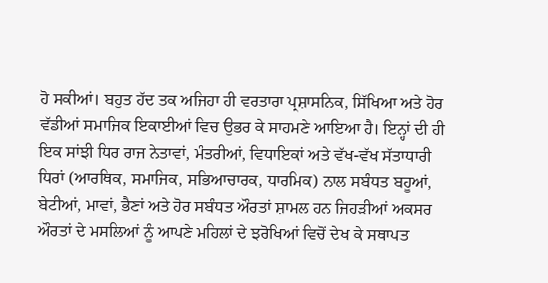ਹੋ ਸਕੀਆਂ। ਬਹੁਤ ਹੱਦ ਤਕ ਅਜਿਹਾ ਹੀ ਵਰਤਾਰਾ ਪ੍ਰਸ਼ਾਸਨਿਕ, ਸਿੱਖਿਆ ਅਤੇ ਹੋਰ ਵੱਡੀਆਂ ਸਮਾਜਿਕ ਇਕਾਈਆਂ ਵਿਚ ਉਭਰ ਕੇ ਸਾਹਮਣੇ ਆਇਆ ਹੈ। ਇਨ੍ਹਾਂ ਦੀ ਹੀ ਇਕ ਸਾਂਝੀ ਧਿਰ ਰਾਜ ਨੇਤਾਵਾਂ, ਮੰਤਰੀਆਂ, ਵਿਧਾਇਕਾਂ ਅਤੇ ਵੱਖ-ਵੱਖ ਸੱਤਾਧਾਰੀ ਧਿਰਾਂ (ਆਰਥਿਕ, ਸਮਾਜਿਕ, ਸਭਿਆਚਾਰਕ, ਧਾਰਮਿਕ) ਨਾਲ ਸਬੰਧਤ ਬਹੂਆਂ, ਬੇਟੀਆਂ, ਮਾਵਾਂ, ਭੈਣਾਂ ਅਤੇ ਹੋਰ ਸਬੰਧਤ ਔਰਤਾਂ ਸ਼ਾਮਲ ਹਨ ਜਿਹੜੀਆਂ ਅਕਸਰ ਔਰਤਾਂ ਦੇ ਮਸਲਿਆਂ ਨੂੰ ਆਪਣੇ ਮਹਿਲਾਂ ਦੇ ਝਰੋਖਿਆਂ ਵਿਚੋਂ ਦੇਖ ਕੇ ਸਥਾਪਤ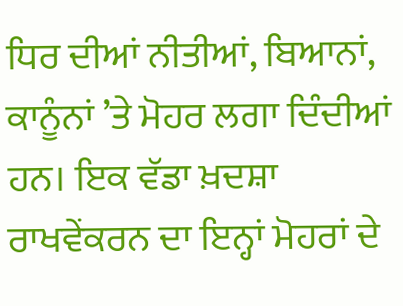ਧਿਰ ਦੀਆਂ ਨੀਤੀਆਂ, ਬਿਆਨਾਂ, ਕਾਨੂੰਨਾਂ ’ਤੇ ਮੋਹਰ ਲਗਾ ਦਿੰਦੀਆਂ ਹਨ। ਇਕ ਵੱਡਾ ਖ਼ਦਸ਼ਾ ਰਾਖਵੇਂਕਰਨ ਦਾ ਇਨ੍ਹਾਂ ਮੋਹਰਾਂ ਦੇ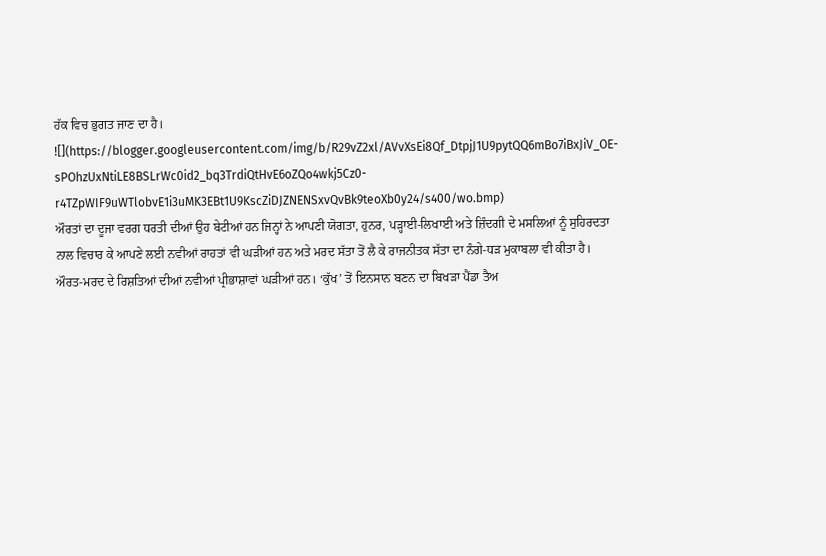ਹੱਕ ਵਿਚ ਭੁਗਤ ਜਾਣ ਦਾ ਹੈ।
![](https://blogger.googleusercontent.com/img/b/R29vZ2xl/AVvXsEi8Qf_DtpjJ1U9pytQQ6mBo7iBxJiV_OE-sPOhzUxNtiLE8BSLrWc0id2_bq3TrdiQtHvE6oZQo4wkj5Cz0-r4TZpWIF9uWTlobvE1i3uMK3EBt1U9KscZiDJZNENSxvQvBk9teoXb0y24/s400/wo.bmp)
ਔਰਤਾਂ ਦਾ ਦੂਜਾ ਵਰਗ ਧਰਤੀ ਦੀਆਂ ਉਹ ਬੇਟੀਆਂ ਹਨ ਜਿਨ੍ਹਾਂ ਨੇ ਆਪਣੀ ਯੋਗਤਾ, ਹੁਨਰ, ਪੜ੍ਹਾਈ-ਲਿਖਾਈ ਅਤੇ ਜ਼ਿੰਦਗੀ ਦੇ ਮਸਲਿਆਂ ਨੂੰ ਸੁਹਿਰਦਤਾ ਨਾਲ ਵਿਚਾਰ ਕੇ ਆਪਣੇ ਲਈ ਨਵੀਆਂ ਰਾਹਤਾਂ ਵੀ ਘੜੀਆਂ ਹਨ ਅਤੇ ਮਰਦ ਸੱਤਾ ਤੋਂ ਲੈ ਕੇ ਰਾਜਨੀਤਕ ਸੱਤਾ ਦਾ ਨੰਗੇ-ਧੜ ਮੁਕਾਬਲਾ ਵੀ ਕੀਤਾ ਹੈ। ਔਰਤ-ਮਰਦ ਦੇ ਰਿਸ਼ਤਿਆਂ ਦੀਆਂ ਨਵੀਆਂ ਪ੍ਰੀਭਾਸ਼ਾਵਾਂ ਘੜੀਆਂ ਹਨ। ‘ਕੁੱਖ’ ਤੋਂ ਇਨਸਾਨ ਬਣਨ ਦਾ ਬਿਖੜਾ ਪੈਂਡਾ ਤੈਅ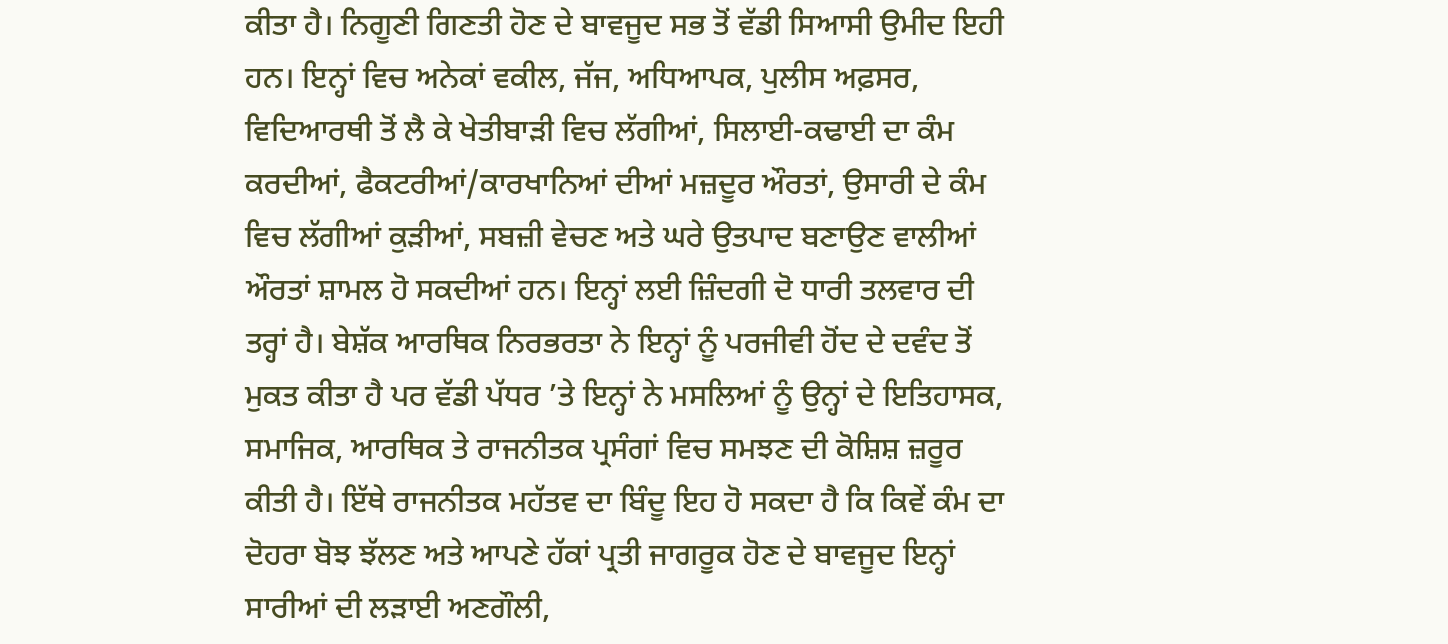ਕੀਤਾ ਹੈ। ਨਿਗੂਣੀ ਗਿਣਤੀ ਹੋਣ ਦੇ ਬਾਵਜੂਦ ਸਭ ਤੋਂ ਵੱਡੀ ਸਿਆਸੀ ਉਮੀਦ ਇਹੀ ਹਨ। ਇਨ੍ਹਾਂ ਵਿਚ ਅਨੇਕਾਂ ਵਕੀਲ, ਜੱਜ, ਅਧਿਆਪਕ, ਪੁਲੀਸ ਅਫ਼ਸਰ, ਵਿਦਿਆਰਥੀ ਤੋਂ ਲੈ ਕੇ ਖੇਤੀਬਾੜੀ ਵਿਚ ਲੱਗੀਆਂ, ਸਿਲਾਈ-ਕਢਾਈ ਦਾ ਕੰਮ ਕਰਦੀਆਂ, ਫੈਕਟਰੀਆਂ/ਕਾਰਖਾਨਿਆਂ ਦੀਆਂ ਮਜ਼ਦੂਰ ਔਰਤਾਂ, ਉਸਾਰੀ ਦੇ ਕੰਮ ਵਿਚ ਲੱਗੀਆਂ ਕੁੜੀਆਂ, ਸਬਜ਼ੀ ਵੇਚਣ ਅਤੇ ਘਰੇ ਉਤਪਾਦ ਬਣਾਉਣ ਵਾਲੀਆਂ ਔਰਤਾਂ ਸ਼ਾਮਲ ਹੋ ਸਕਦੀਆਂ ਹਨ। ਇਨ੍ਹਾਂ ਲਈ ਜ਼ਿੰਦਗੀ ਦੋ ਧਾਰੀ ਤਲਵਾਰ ਦੀ ਤਰ੍ਹਾਂ ਹੈ। ਬੇਸ਼ੱਕ ਆਰਥਿਕ ਨਿਰਭਰਤਾ ਨੇ ਇਨ੍ਹਾਂ ਨੂੰ ਪਰਜੀਵੀ ਹੋਂਦ ਦੇ ਦਵੰਦ ਤੋਂ ਮੁਕਤ ਕੀਤਾ ਹੈ ਪਰ ਵੱਡੀ ਪੱਧਰ ’ਤੇ ਇਨ੍ਹਾਂ ਨੇ ਮਸਲਿਆਂ ਨੂੰ ਉਨ੍ਹਾਂ ਦੇ ਇਤਿਹਾਸਕ, ਸਮਾਜਿਕ, ਆਰਥਿਕ ਤੇ ਰਾਜਨੀਤਕ ਪ੍ਰਸੰਗਾਂ ਵਿਚ ਸਮਝਣ ਦੀ ਕੋਸ਼ਿਸ਼ ਜ਼ਰੂਰ ਕੀਤੀ ਹੈ। ਇੱਥੇ ਰਾਜਨੀਤਕ ਮਹੱਤਵ ਦਾ ਬਿੰਦੂ ਇਹ ਹੋ ਸਕਦਾ ਹੈ ਕਿ ਕਿਵੇਂ ਕੰਮ ਦਾ ਦੋਹਰਾ ਬੋਝ ਝੱਲਣ ਅਤੇ ਆਪਣੇ ਹੱਕਾਂ ਪ੍ਰਤੀ ਜਾਗਰੂਕ ਹੋਣ ਦੇ ਬਾਵਜੂਦ ਇਨ੍ਹਾਂ ਸਾਰੀਆਂ ਦੀ ਲੜਾਈ ਅਣਗੌਲੀ,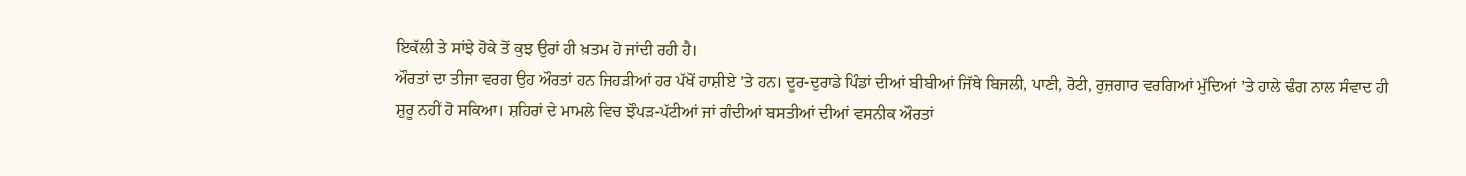ਇਕੱਲੀ ਤੇ ਸਾਂਝੇ ਹੋਕੇ ਤੋਂ ਕੁਝ ਉਰਾਂ ਹੀ ਖ਼ਤਮ ਹੋ ਜਾਂਦੀ ਰਹੀ ਹੈ।
ਔਰਤਾਂ ਦਾ ਤੀਜਾ ਵਰਗ ਉਹ ਔਰਤਾਂ ਹਨ ਜਿਹੜੀਆਂ ਹਰ ਪੱਖੋਂ ਹਾਸ਼ੀਏ ’ਤੇ ਹਨ। ਦੂਰ-ਦੁਰਾਡੇ ਪਿੰਡਾਂ ਦੀਆਂ ਬੀਬੀਆਂ ਜਿੱਥੇ ਬਿਜਲੀ, ਪਾਣੀ, ਰੋਟੀ, ਰੁਜ਼ਗਾਰ ਵਰਗਿਆਂ ਮੁੱਦਿਆਂ ’ਤੇ ਹਾਲੇ ਢੰਗ ਨਾਲ ਸੰਵਾਦ ਹੀ ਸ਼ੁਰੂ ਨਹੀਂ ਹੋ ਸਕਿਆ। ਸ਼ਹਿਰਾਂ ਦੇ ਮਾਮਲੇ ਵਿਚ ਝੌਪੜ-ਪੱਟੀਆਂ ਜਾਂ ਗੰਦੀਆਂ ਬਸਤੀਆਂ ਦੀਆਂ ਵਸਨੀਕ ਔਰਤਾਂ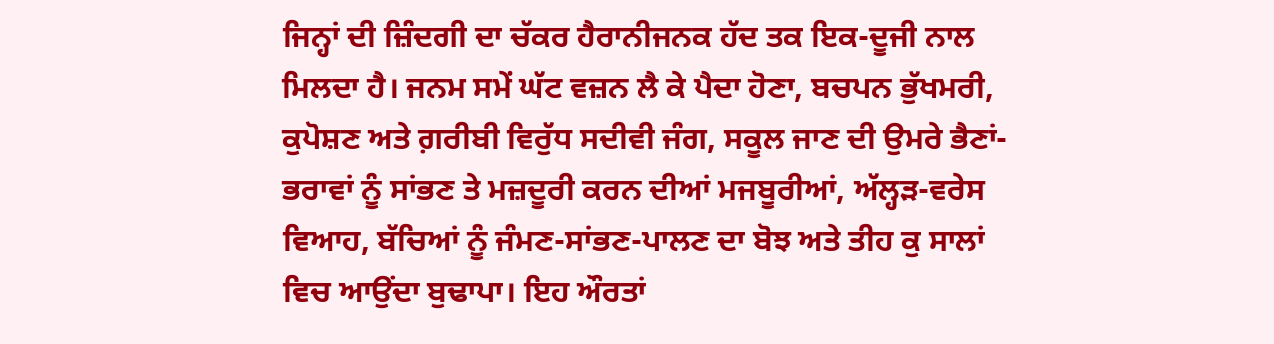ਜਿਨ੍ਹਾਂ ਦੀ ਜ਼ਿੰਦਗੀ ਦਾ ਚੱਕਰ ਹੈਰਾਨੀਜਨਕ ਹੱਦ ਤਕ ਇਕ-ਦੂਜੀ ਨਾਲ ਮਿਲਦਾ ਹੈ। ਜਨਮ ਸਮੇਂ ਘੱਟ ਵਜ਼ਨ ਲੈ ਕੇ ਪੈਦਾ ਹੋਣਾ, ਬਚਪਨ ਭੁੱਖਮਰੀ, ਕੁਪੋਸ਼ਣ ਅਤੇ ਗ਼ਰੀਬੀ ਵਿਰੁੱਧ ਸਦੀਵੀ ਜੰਗ, ਸਕੂਲ ਜਾਣ ਦੀ ਉਮਰੇ ਭੈਣਾਂ-ਭਰਾਵਾਂ ਨੂੰ ਸਾਂਭਣ ਤੇ ਮਜ਼ਦੂਰੀ ਕਰਨ ਦੀਆਂ ਮਜਬੂਰੀਆਂ, ਅੱਲ੍ਹੜ-ਵਰੇਸ ਵਿਆਹ, ਬੱਚਿਆਂ ਨੂੰ ਜੰਮਣ-ਸਾਂਭਣ-ਪਾਲਣ ਦਾ ਬੋਝ ਅਤੇ ਤੀਹ ਕੁ ਸਾਲਾਂ ਵਿਚ ਆਉਂਦਾ ਬੁਢਾਪਾ। ਇਹ ਔਰਤਾਂ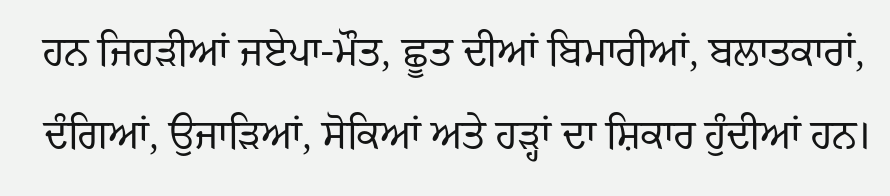ਹਨ ਜਿਹੜੀਆਂ ਜਏਪਾ-ਮੌਤ, ਛੂਤ ਦੀਆਂ ਬਿਮਾਰੀਆਂ, ਬਲਾਤਕਾਰਾਂ, ਦੰਗਿਆਂ, ਉਜਾੜਿਆਂ, ਸੋਕਿਆਂ ਅਤੇ ਹੜ੍ਹਾਂ ਦਾ ਸ਼ਿਕਾਰ ਹੁੰਦੀਆਂ ਹਨ।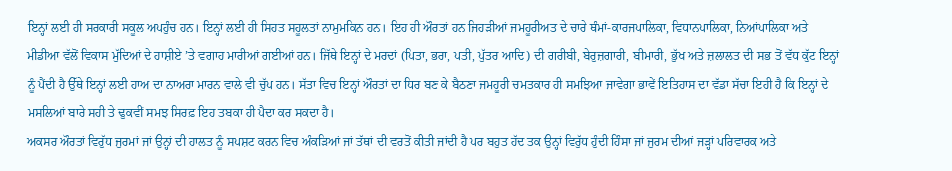ਇਨ੍ਹਾਂ ਲਈ ਹੀ ਸਰਕਾਰੀ ਸਕੂਲ ਅਪਹੁੰਚ ਹਨ। ਇਨ੍ਹਾਂ ਲਈ ਹੀ ਸਿਹਤ ਸਹੂਲਤਾਂ ਨਾਮੁਮਕਿਨ ਹਨ। ਇਹ ਹੀ ਔਰਤਾਂ ਹਨ ਜਿਹੜੀਆਂ ਜਮਹੂਰੀਅਤ ਦੇ ਚਾਰੇ ਥੰਮਾਂ-ਕਾਰਜਪਾਲਿਕਾ, ਵਿਧਾਨਪਾਲਿਕਾ, ਨਿਆਂਪਾਲਿਕਾ ਅਤੇ ਮੀਡੀਆ ਵੱਲੋਂ ਵਿਕਾਸ ਮੁੱਦਿਆਂ ਦੇ ਹਾਸ਼ੀਏ ’ਤੇ ਵਗਾਹ ਮਾਰੀਆਂ ਗਈਆਂ ਹਨ। ਜਿੱਥੇ ਇਨ੍ਹਾਂ ਦੇ ਮਰਦਾਂ (ਪਿਤਾ, ਭਰਾ, ਪਤੀ, ਪੁੱਤਰ ਆਦਿ) ਦੀ ਗਰੀਬੀ, ਬੇਰੁਜ਼ਗਾਰੀ, ਬੀਮਾਰੀ, ਭੁੱਖ ਅਤੇ ਜ਼ਲਾਲਤ ਦੀ ਸਭ ਤੋਂ ਵੱਧ ਕੁੱਟ ਇਨ੍ਹਾਂ ਨੂੰ ਪੈਂਦੀ ਹੈ ਉੱਥੇ ਇਨ੍ਹਾਂ ਲਈ ਹਾਅ ਦਾ ਨਾਅਰਾ ਮਾਰਨ ਵਾਲੇ ਵੀ ਚੁੱਪ ਹਨ। ਸੱਤਾ ਵਿਚ ਇਨ੍ਹਾਂ ਔਰਤਾਂ ਦਾ ਧਿਰ ਬਣ ਕੇ ਬੈਠਣਾ ਜਮਹੂਰੀ ਚਮਤਕਾਰ ਹੀ ਸਮਝਿਆ ਜਾਵੇਗਾ ਭਾਵੇਂ ਇਤਿਹਾਸ ਦਾ ਵੱਡਾ ਸੱਚਾ ਇਹੀ ਹੈ ਕਿ ਇਨ੍ਹਾਂ ਦੇ ਮਸਲਿਆਂ ਬਾਰੇ ਸਹੀ ਤੇ ਢੁਕਵੀਂ ਸਮਝ ਸਿਰਫ਼ ਇਹ ਤਬਕਾ ਹੀ ਪੈਦਾ ਕਰ ਸਕਦਾ ਹੈ।
ਅਕਸਰ ਔਰਤਾਂ ਵਿਰੁੱਧ ਜੁਰਮਾਂ ਜਾਂ ਉਨ੍ਹਾਂ ਦੀ ਹਾਲਤ ਨੂੰ ਸਪਸ਼ਟ ਕਰਨ ਵਿਚ ਅੰਕੜਿਆਂ ਜਾਂ ਤੱਥਾਂ ਦੀ ਵਰਤੋਂ ਕੀਤੀ ਜਾਂਦੀ ਹੈ ਪਰ ਬਹੁਤ ਹੱਦ ਤਕ ਉਨ੍ਹਾਂ ਵਿਰੁੱਧ ਹੁੰਦੀ ਹਿੰਸਾ ਜਾਂ ਜੁਰਮ ਦੀਆਂ ਜੜ੍ਹਾਂ ਪਰਿਵਾਰਕ ਅਤੇ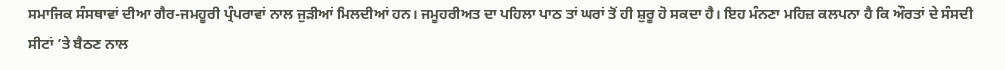ਸਮਾਜਿਕ ਸੰਸਥਾਵਾਂ ਦੀਆ ਗੈਰ-ਜਮਹੂਰੀ ਪ੍ਰੰਪਰਾਵਾਂ ਨਾਲ ਜੁੜੀਆਂ ਮਿਲਦੀਆਂ ਹਨ। ਜਮੂਹਰੀਅਤ ਦਾ ਪਹਿਲਾ ਪਾਠ ਤਾਂ ਘਰਾਂ ਤੋਂ ਹੀ ਸ਼ੁਰੂ ਹੋ ਸਕਦਾ ਹੈ। ਇਹ ਮੰਨਣਾ ਮਹਿਜ਼ ਕਲਪਨਾ ਹੈ ਕਿ ਔਰਤਾਂ ਦੇ ਸੰਸਦੀ ਸੀਟਾਂ ’ਤੇ ਬੈਠਣ ਨਾਲ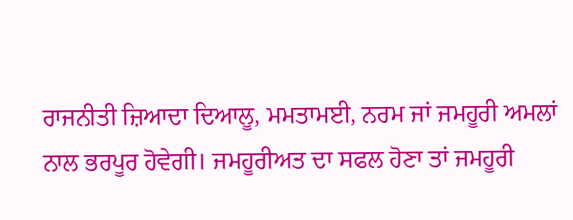ਰਾਜਨੀਤੀ ਜ਼ਿਆਦਾ ਦਿਆਲੂ, ਮਮਤਾਮਈ, ਨਰਮ ਜਾਂ ਜਮਹੂਰੀ ਅਮਲਾਂ ਨਾਲ ਭਰਪੂਰ ਹੋਵੇਗੀ। ਜਮਹੂਰੀਅਤ ਦਾ ਸਫਲ ਹੋਣਾ ਤਾਂ ਜਮਹੂਰੀ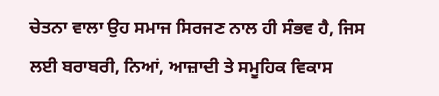ਚੇਤਨਾ ਵਾਲਾ ਉਹ ਸਮਾਜ ਸਿਰਜਣ ਨਾਲ ਹੀ ਸੰਭਵ ਹੈ, ਜਿਸ ਲਈ ਬਰਾਬਰੀ, ਨਿਆਂ, ਆਜ਼ਾਦੀ ਤੇ ਸਮੂਹਿਕ ਵਿਕਾਸ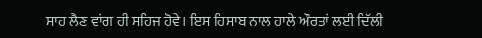ਸਾਹ ਲੈਣ ਵਾਂਗ ਹੀ ਸਹਿਜ ਹੋਵੇ। ਇਸ ਹਿਸਾਬ ਨਾਲ ਹਾਲੇ ਔਰਤਾਂ ਲਈ ਦਿੱਲੀ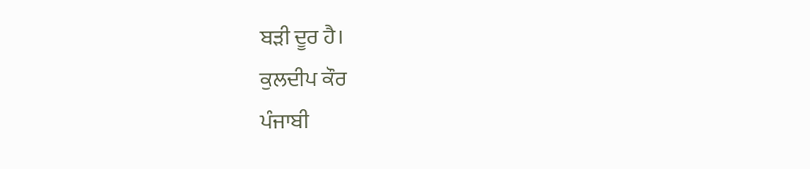ਬੜੀ ਦੂਰ ਹੈ।
ਕੁਲਦੀਪ ਕੌਰ
ਪੰਜਾਬੀ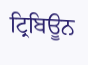ਟ੍ਰਿਬਿਊਨ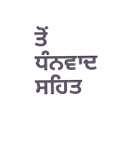ਤੋਂ ਧੰਨਵਾਦ ਸਹਿਤ